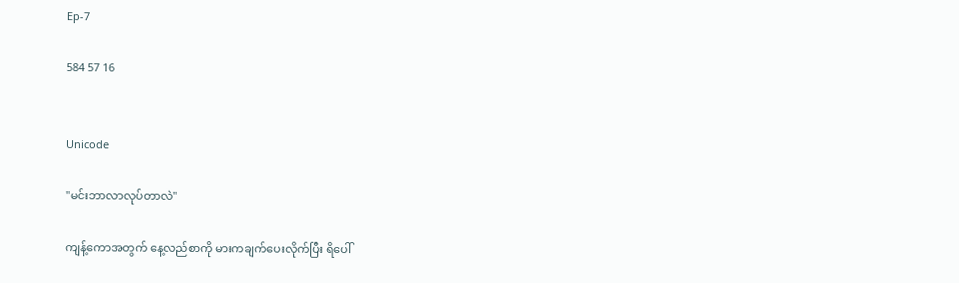Ep-7

584 57 16


Unicode

"မင်းဘာလာလုပ်တာလဲ"

ကျန့်ကောအတွက် နေ့လည်စာကို မားကချက်ပေးလိုက်ပြီး ရိပေါ်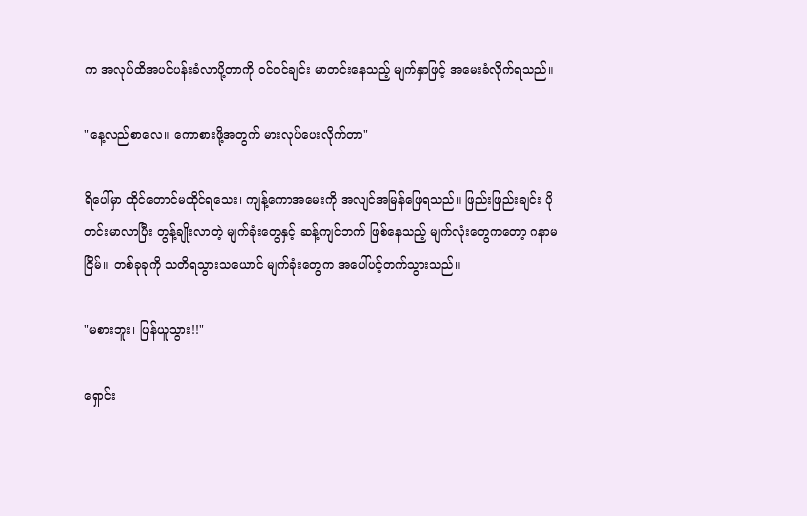က အလုပ်ထိအပင်ပန်းခံလာပို့တာကို ဝင်ဝင်ချင်း မာတင်းနေသည့် မျက်နှာဖြင့် အမေးခံလိုက်ရသည်။

"နေ့လည်စာလေ။ ကောစားဖို့အတွက် မားလုပ်ပေးလိုက်တာ"

ရိပေါ်မှာ ထိုင်တောင်မထိုင်ရသေး၊ ကျန့်ကောအမေးကို အလျင်အမြန်ဖြေရသည်။ ဖြည်းဖြည်းချင်း ပိုတင်းမာလာပြီး တွန့်ချိုးလာတဲ့ မျက်ခုံးတွေနှင့် ဆန့်ကျင်ဘက် ဖြစ်နေသည့် မျက်လုံးတွေကတော့ ဂနာမငြိမ်။ တစ်ခုခုကို သတိရသွားသယောင် မျက်ခုံးတွေက ‌အပေါ်ပင့်တက်သွားသည်။

"မစားဘူး၊ ပြန်ယူသွား!!"

ရှောင်း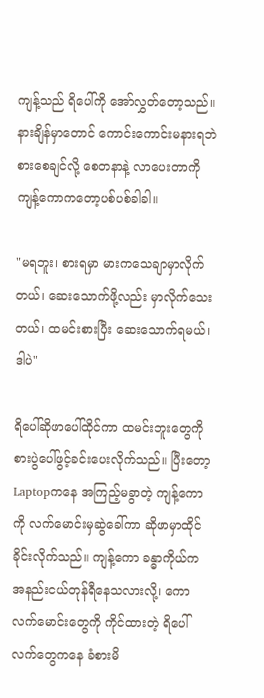ကျန့်သည် ရိပေါ်ကို အော်လွှတ်တော့သည်။ နားချိန်မှာတောင် ကောင်းကောင်းမနားရဘဲ စားစေချင်လို့ စေတနာနဲ့ လာပေးတာကို ကျန့်ကောကတော့ပစ်ပစ်ခါခါ။

"မရဘူး၊ စားရမှာ မားကသေချာမှာလိုက်တယ်၊ ဆေးသောက်ဖို့လည်း မှာလိုက်သေးတယ်၊ ထမင်းစားပြီး ဆေးသောက်ရမယ်၊ ဒါပဲ"

ရိပေါ်ဆိုဖာပေါ်ထိုင်ကာ ထမင်းဘူးတွေကို စားပွဲပေါ်ဖွင့်ခင်းပေးလိုက်သည်။ ပြီးတော့ Laptopကနေ အကြည့်မခွာတဲ့ ကျန့်ကောကို လက်မောင်းမှဆွဲခေါ်ကာ ဆိုဖာမှာထိုင်ခိုင်းလိုက်သည်။ ကျန့်ကော ခန္ဓာကိုယ်က အနည်းငယ်တုန်ရီနေသလားလို့၊ ကောလက်မောင်းတွေကို ကိုင်ထားတဲ့ ရိပေါ်လက်တွေကနေ ခံစားမိ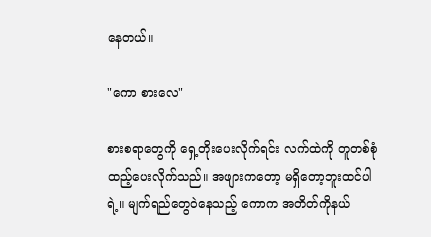နေတယ်။

"ကော စားလေ"

စားစရာတွေကို ရှေ့တိုးပေးလိုက်ရင်း လက်ထဲကို တူတစ်စုံထည့်ပေးလိုက်သည်။ အဖျားကတော့ မရှိတော့ဘူးထင်ပါရဲ့။ မျက်ရည်တွေဝဲနေသည့် ကောက အတိတ်ကိုနယ်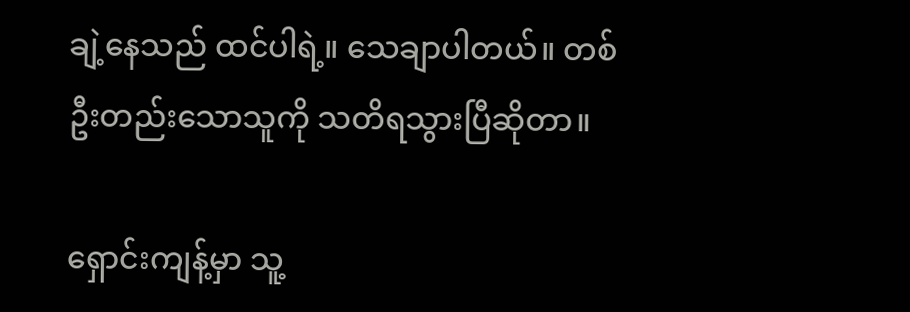ချဲ့နေသည် ထင်ပါရဲ့။ သေချာပါတယ်။ တစ်ဦးတည်းသောသူကို သတိရသွားပြီဆိုတာ။

ရှောင်းကျန့်မှာ သူ့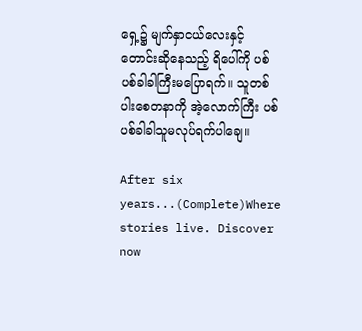ရှေ့၌ မျက်နှာငယ်လေးနှင့် တောင်းဆိုနေသည့် ရိပေါ်ကို ပစ်ပစ်ခါခါကြီးမပြောရက်။ သူတစ်ပါးစေတနာကို အဲ့လောက်ကြီး ပစ်ပစ်ခါခါသူမလုပ်ရက်ပါချေ။

After six years...(Complete)Where stories live. Discover now